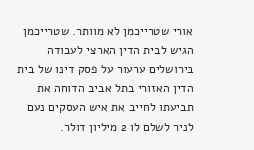אורי שטרייכמן לא מוותר. שטרייכמן הגיש לבית הדין הארצי לעבודה בירושלים ערעור על פסק דינו של בית הדין האזורי בתל אביב הדוחה את תביעתו לחייב את איש העסקים נעם לניר לשלם לו 2 מיליון דולר.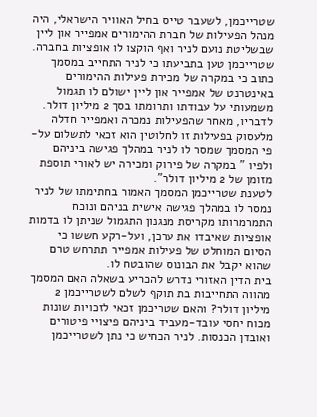שטרייכמן, לשעבר טייס בחיל האוויר הישראלי, היה מנהל הפעילות של חברת ההימורים אמפייר און ליין שבשליטת נועם לניר ואף הוקצו לו אופציות בחברה.
שטרייכמן טען בתביעתו כי לניר התחייב במסמך כתוב כי במקרה של מכירת פעילות ההימורים באינטרנט של אמפייר און ליין ישולם לו תגמול משמעותי על עבודתו ותרומתו בסך 2 מיליון דולר.
לדבריו, מאחר שהפעילות נמכרה ואמפייר חדלה מלעסוק בפעילות זו לחלוטין הוא זכאי לתשלום על-פי המסמך שמסר לו לניר במהלך פגישה ביניהם ולפיו " במקרה של פירוק ומכירה יש לאורי תוספת מזומן של 2 מיליון דולר".
לטענת שטרייכמן המסמך האמור בחתימתו של לניר נמסר לו במהלך פגישה אישית בניהם ונוכח התמרמרותו מקריסת מנגנון התגמול שניתן לו בדמות אופציות שאיבדו את ערכן, ועל-רקע חששו כי הסיום המוחלט של פעילות אמפייר תתרחש טרם שהוא יקבל את הבונוס שהובטח לו.
בית הדין האזורי נדרש להכריע בשאלה האם המסמך מהווה התחייבות בת תוקף לשלם לשטרייכמן 2 מיליון דולר? והאם שטריכמן זכאי לזכויות שונות מכוח יחסי עובד-מעביד ביניהם פיצויי פיטורים ואובדן הכנסות. לניר הכחיש כי נתן לשטרייכמן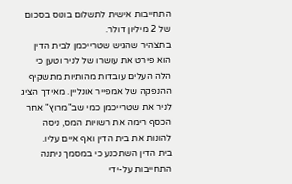התחייבות אישית לתשלום בונוס בסכום של 2 מיליון דולר.
בתצהיר שהגיש שטרייכמן לבית הדין הוא פירט את עושרו של לניר וטען כי הלה העלים עובדות מהותיות מתשקיף ההנפקה של אמפייר אונליין. מאידך הציג לניר את שטרייכמן כמי שב"מרוץ" אחר הכסף רימה את רשויות המס, ניסה להונות את בית הדין ואף איים עליו.
בית הדין השתכנע כי במסמך ניתנה התחייבות על-ידי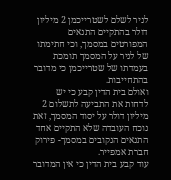לניר לשלם לשטרייכמן 2 מיליון דולר בהתקיים התנאים המפורטים במסמך, וכי חתימתו של לניר על המסמך תומכת בעמדתו של שטרייכמן כי מדובר בהתחייבות.
ואולם בית הדין קבע כי יש לדחות את התביעה לתשלום 2 מיליון דולר על יסוד המסמך, זאת נוכח העובדה שלא התקיים אחד התנאים הנקובים במסמך- פירוק חברת אמפייר.
עוד קבע בית הדין כי אין המדובר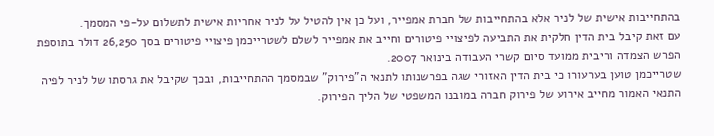בהתחייבות אישית של לניר אלא בהתחייבות של חברת אמפייר, ועל כן אין להטיל על לניר אחריות אישית לתשלום על-פי המסמך.
עם זאת קיבל בית הדין חלקית את התביעה לפיצויי פיטורים וחייב את אמפייר לשלם לשטרייכמן פיצויי פיטורים בסך 26,250 דולר בתוספת הפרש הצמדה וריבית ממועד סיום קשרי העבודה בינואר 2007.
שטרייכמן טוען בערעורו כי בית הדין האזורי שגה בפרשנותו לתנאי ה"פירוק" שבמסמך ההתחייבות, ובכך שקיבל את גרסתו של לניר לפיה התנאי האמור מחייב אירוע של פירוק חברה במובנו המשפטי של הליך הפירוק.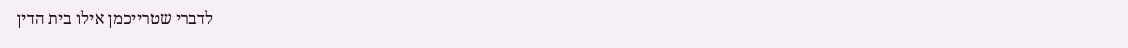לדברי שטרייכמן אילו בית הדין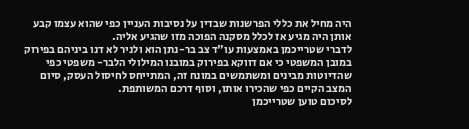היה מחיל את כללי הפרשנות שבדין על נסיבות העניין כפי שהוא עצמו קבע אותן היה מגיע אז לכלל מסקנה הפוכה מזו שהגיע אליה.
לדברי שטרייכמן באמצעות עו"ד צב בר-נתן הוא ולניר לא דנו ביניהם בפירוק במובן המשפטי כי אם דווקא בפירוק במובנו המילולי הלבר- משפטי כפי שהדיוטות מבינים ומשתמשים במונח זה, המתייחס לחיסול העסק, סיום המצב הקיים כפי שהכירו אותו, וסוף דרכם המשותפת.
לסיכום טוען שטרייכמן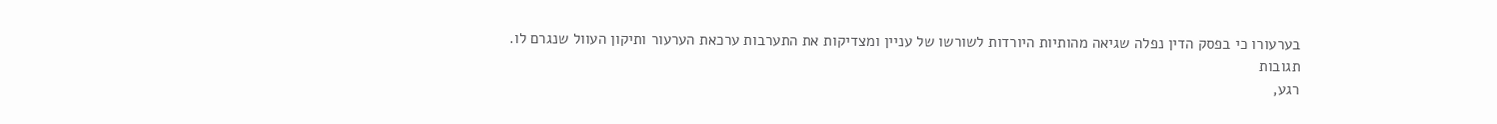בערעורו כי בפסק הדין נפלה שגיאה מהותיות היורדות לשורשו של עניין ומצדיקות את התערבות ערכאת הערעור ותיקון העוול שנגרם לו.
תגובות
רגע,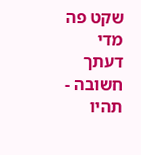שקט פה מדי
דעתך חשובה - תהיו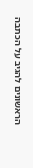הראשונים להגיב על הכתבה